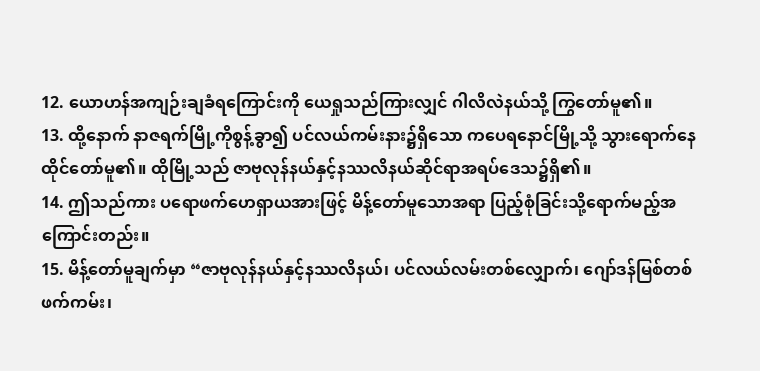12. ယောဟန်အကျဉ်းချခံရကြောင်းကို ယေရှုသည်ကြားလျှင် ဂါလိလဲနယ်သို့ ကြွတော်မူ၏။
13. ထို့နောက် နာဇရက်မြို့ကိုစွန့်ခွာ၍ ပင်လယ်ကမ်းနား၌ရှိသော ကပေရနောင်မြို့သို့ သွားရောက်နေထိုင်တော်မူ၏။ ထိုမြို့သည် ဇာဗုလုန်နယ်နှင့်နဿလိနယ်ဆိုင်ရာအရပ်ဒေသ၌ရှိ၏။
14. ဤသည်ကား ပရောဖက်ဟေရှာယအားဖြင့် မိန့်တော်မူသောအရာ ပြည့်စုံခြင်းသို့ရောက်မည့်အကြောင်းတည်း။
15. မိန့်တော်မူချက်မှာ “ဇာဗုလုန်နယ်နှင့်နဿလိနယ်၊ ပင်လယ်လမ်းတစ်လျှောက်၊ ဂျော်ဒန်မြစ်တစ်ဖက်ကမ်း၊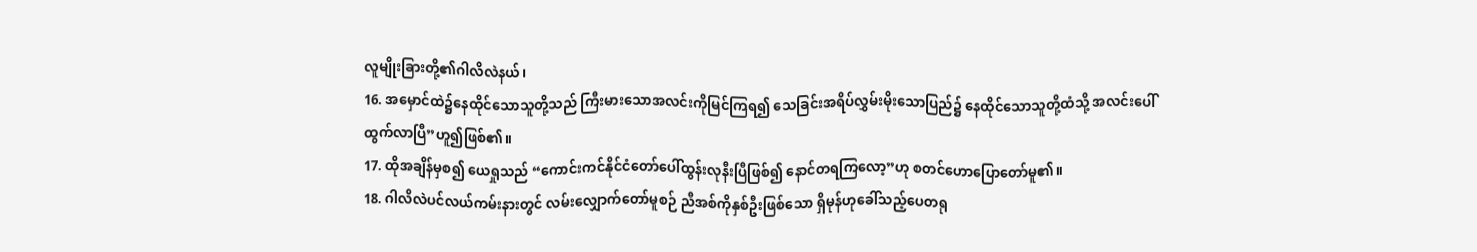လူမျိုးခြားတို့၏ဂါလိလဲနယ်၊
16. အမှောင်ထဲ၌နေထိုင်သောသူတို့သည် ကြီးမားသောအလင်းကိုမြင်ကြရ၍ သေခြင်းအရိပ်လွှမ်းမိုးသောပြည်၌ နေထိုင်သောသူတို့ထံသို့ အလင်းပေါ်ထွက်လာပြီ”ဟူ၍ဖြစ်၏။
17. ထိုအချိန်မှစ၍ ယေရှုသည် “ကောင်းကင်နိုင်ငံတော်ပေါ်ထွန်းလုနီးပြီဖြစ်၍ နောင်တရကြလော့”ဟု စတင်ဟောပြောတော်မူ၏။
18. ဂါလိလဲပင်လယ်ကမ်းနားတွင် လမ်းလျှောက်တော်မူစဉ် ညီအစ်ကိုနှစ်ဦးဖြစ်သော ရှိမုန်ဟုခေါ်သည့်ပေတရု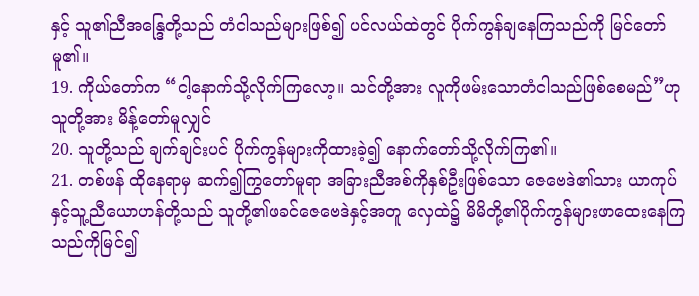နှင့် သူ၏ညီအန္ဒြေတို့သည် တံငါသည်များဖြစ်၍ ပင်လယ်ထဲတွင် ပိုက်ကွန်ချနေကြသည်ကို မြင်တော်မူ၏။
19. ကိုယ်တော်က “ငါ့နောက်သို့လိုက်ကြလော့။ သင်တို့အား လူကိုဖမ်းသောတံငါသည်ဖြစ်စေမည်”ဟု သူတို့အား မိန့်တော်မူလျှင်
20. သူတို့သည် ချက်ချင်းပင် ပိုက်ကွန်များကိုထားခဲ့၍ နောက်တော်သို့လိုက်ကြ၏။
21. တစ်ဖန် ထိုနေရာမှ ဆက်၍ကြွတော်မူရာ အခြားညီအစ်ကိုနှစ်ဦးဖြစ်သော ဇေဗေဒဲ၏သား ယာကုပ်နှင့်သူ့ညီယောဟန်တို့သည် သူတို့၏ဖခင်ဇေဗေဒဲနှင့်အတူ လှေထဲ၌ မိမိတို့၏ပိုက်ကွန်များဖာထေးနေကြသည်ကိုမြင်၍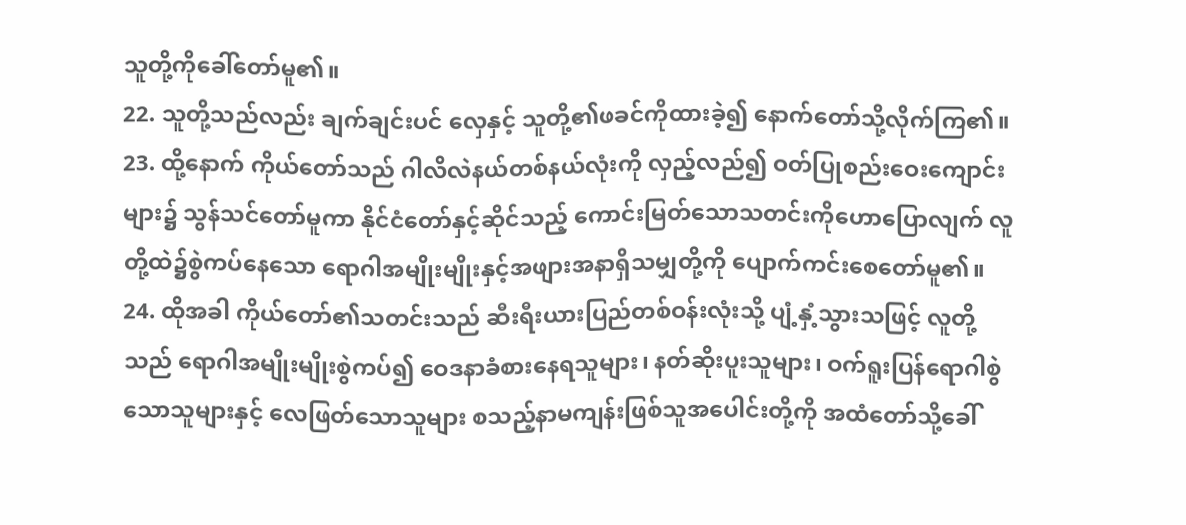သူတို့ကိုခေါ်တော်မူ၏။
22. သူတို့သည်လည်း ချက်ချင်းပင် လှေနှင့် သူတို့၏ဖခင်ကိုထားခဲ့၍ နောက်တော်သို့လိုက်ကြ၏။
23. ထို့နောက် ကိုယ်တော်သည် ဂါလိလဲနယ်တစ်နယ်လုံးကို လှည့်လည်၍ ဝတ်ပြုစည်းဝေးကျောင်းများ၌ သွန်သင်တော်မူကာ နိုင်ငံတော်နှင့်ဆိုင်သည့် ကောင်းမြတ်သောသတင်းကိုဟောပြောလျက် လူတို့ထဲ၌စွဲကပ်နေသော ရောဂါအမျိုးမျိုးနှင့်အဖျားအနာရှိသမျှတို့ကို ပျောက်ကင်းစေတော်မူ၏။
24. ထိုအခါ ကိုယ်တော်၏သတင်းသည် ဆီးရီးယားပြည်တစ်ဝန်းလုံးသို့ ပျံ့နှံ့သွားသဖြင့် လူတို့သည် ရောဂါအမျိုးမျိုးစွဲကပ်၍ ဝေဒနာခံစားနေရသူများ၊ နတ်ဆိုးပူးသူများ၊ ဝက်ရူးပြန်ရောဂါစွဲသောသူများနှင့် လေဖြတ်သောသူများ စသည့်နာမကျန်းဖြစ်သူအပေါင်းတို့ကို အထံတော်သို့ခေါ်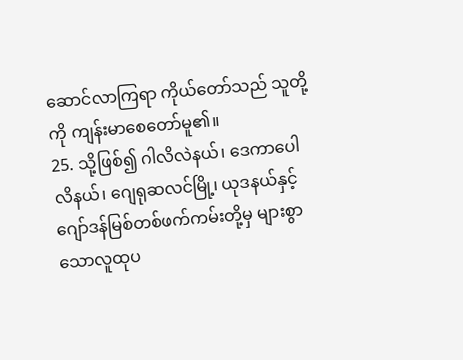ဆောင်လာကြရာ ကိုယ်တော်သည် သူတို့ကို ကျန်းမာစေတော်မူ၏။
25. သို့ဖြစ်၍ ဂါလိလဲနယ်၊ ဒေကာပေါလိနယ်၊ ဂျေရုဆလင်မြို့၊ ယုဒနယ်နှင့် ဂျော်ဒန်မြစ်တစ်ဖက်ကမ်းတို့မှ များစွာသောလူထုပ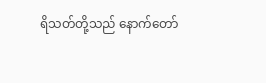ရိသတ်တို့သည် နောက်တော်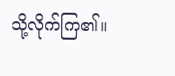သို့လိုက်ကြ၏။